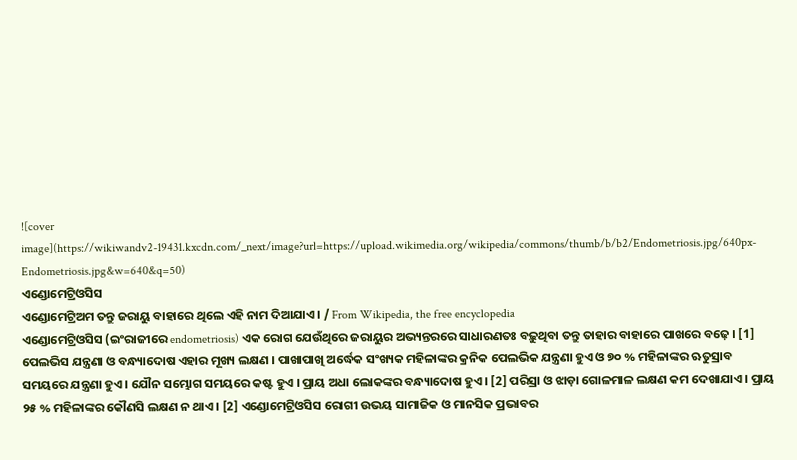![cover image](https://wikiwandv2-19431.kxcdn.com/_next/image?url=https://upload.wikimedia.org/wikipedia/commons/thumb/b/b2/Endometriosis.jpg/640px-Endometriosis.jpg&w=640&q=50)
ଏଣ୍ଡୋମେଟ୍ରିଓସିସ
ଏଣ୍ଡୋମେଟ୍ରିଅମ ତନ୍ତୁ ଜରାୟୁ ବାହାରେ ଥିଲେ ଏହି ନାମ ଦିଆଯାଏ । / From Wikipedia, the free encyclopedia
ଏଣ୍ଡୋମେଟ୍ରିଓସିସ (ଇଂରାଜୀରେ endometriosis) ଏକ ରୋଗ ଯେଉଁଥିରେ ଜରାୟୁର ଅଭ୍ୟନ୍ତରରେ ସାଧାରଣତଃ ବଢ଼ୁଥିବା ତନ୍ତୁ ତାହାର ବାହାରେ ପାଖରେ ବଢ଼େ । [1] ପେଲଭିସ ଯନ୍ତ୍ରଣା ଓ ବନ୍ଧ୍ୟାଦୋଷ ଏହାର ମୂଖ୍ୟ ଲକ୍ଷଣ । ପାଖାପାଖି ଅର୍ଦ୍ଧେକ ସଂଖ୍ୟକ ମହିଳାଙ୍କର କ୍ରନିକ ପେଲଭିକ ଯନ୍ତ୍ରଣା ହୁଏ ଓ ୭୦ % ମହିଳାଙ୍କର ଋତୁସ୍ରାବ ସମୟରେ ଯନ୍ତ୍ରଣା ହୁଏ । ଯୌନ ସମ୍ଭୋଗ ସମୟରେ କଷ୍ଟ ହୁଏ । ପ୍ରାୟ ଅଧା ଲୋକଙ୍କର ବନ୍ଧ୍ୟାଦୋଷ ହୁଏ । [2] ପରିସ୍ରା ଓ ଝାଡ଼ା ଗୋଳମାଳ ଲକ୍ଷଣ କମ ଦେଖାଯାଏ । ପ୍ରାୟ ୨୫ % ମହିଳାଙ୍କର କୌଣସି ଲକ୍ଷଣ ନ ଥାଏ । [2] ଏଣ୍ଡୋମେଟ୍ରିଓସିସ ରୋଗୀ ଉଭୟ ସାମାଜିକ ଓ ମାନସିକ ପ୍ରଭାବର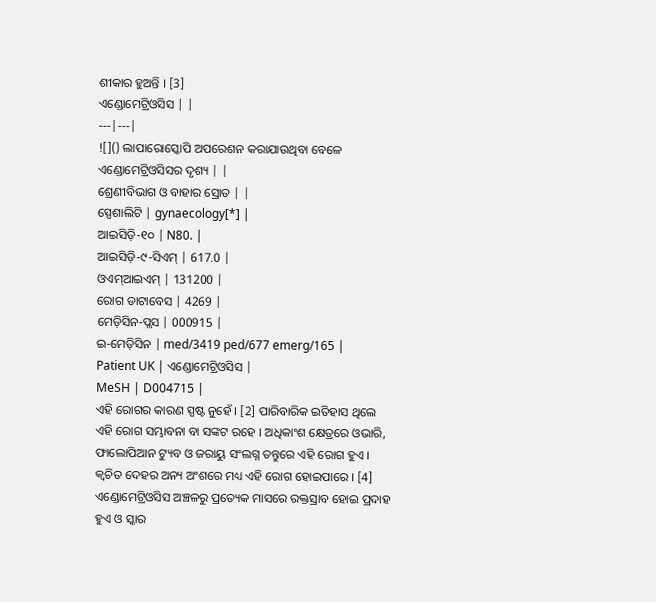ଶୀକାର ହୁଅନ୍ତି । [3]
ଏଣ୍ଡୋମେଟ୍ରିଓସିସ | |
---|---|
![]() ଲାପାରୋସ୍କୋପି ଅପରେଶନ କରାଯାଉଥିବା ବେଳେ ଏଣ୍ଡୋମେଟ୍ରିଓସିସର ଦୃଶ୍ୟ | |
ଶ୍ରେଣୀବିଭାଗ ଓ ବାହାର ସ୍ରୋତ | |
ସ୍ପେଶାଲିଟି | gynaecology[*] |
ଆଇସିଡ଼ି-୧୦ | N80. |
ଆଇସିଡ଼ି-୯-ସିଏମ୍ | 617.0 |
ଓଏମ୍ଆଇଏମ୍ | 131200 |
ରୋଗ ଡାଟାବେସ | 4269 |
ମେଡ଼ିସିନ-ପ୍ଲସ | 000915 |
ଇ-ମେଡ଼ିସିନ | med/3419 ped/677 emerg/165 |
Patient UK | ଏଣ୍ଡୋମେଟ୍ରିଓସିସ |
MeSH | D004715 |
ଏହି ରୋଗର କାରଣ ସ୍ପଷ୍ଟ ନୁହେଁ । [2] ପାରିବାରିକ ଇତିହାସ ଥିଲେ ଏହି ରୋଗ ସମ୍ଭାବନା ବା ସଙ୍କଟ ରହେ । ଅଧିକାଂଶ କ୍ଷେତ୍ରରେ ଓଭାରି, ଫାଲୋପିଆନ ଟ୍ୟୁବ ଓ ଜରାୟୁ ସଂଲଗ୍ନ ତନ୍ତୁରେ ଏହି ରୋଗ ହୁଏ । କ୍ୱଚିତ ଦେହର ଅନ୍ୟ ଅଂଶରେ ମଧ୍ୟ ଏହି ରୋଗ ହୋଇପାରେ । [4] ଏଣ୍ଡୋମେଟ୍ରିଓସିସ ଅଞ୍ଚଳରୁ ପ୍ରତ୍ୟେକ ମାସରେ ରକ୍ତସ୍ରାବ ହୋଇ ପ୍ରଦାହ ହୁଏ ଓ ସ୍କାର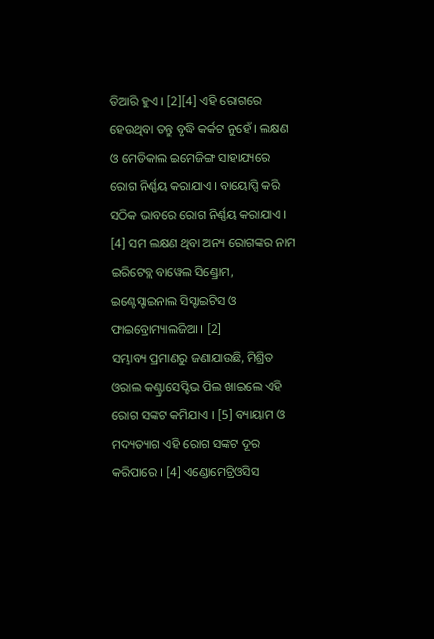ତିଆରି ହୁଏ । [2][4] ଏହି ରୋଗରେ ହେଉଥିବା ତନ୍ତୁ ବୃଦ୍ଧି କର୍କଟ ନୁହେଁ । ଲକ୍ଷଣ ଓ ମେଡିକାଲ ଇମେଜିଙ୍ଗ ସାହାଯ୍ୟରେ ରୋଗ ନିର୍ଣ୍ଣୟ କରାଯାଏ । ବାୟୋପ୍ସି କରି ସଠିକ ଭାବରେ ରୋଗ ନିର୍ଣ୍ଣୟ କରାଯାଏ । [4] ସମ ଲକ୍ଷଣ ଥିବା ଅନ୍ୟ ରୋଗଙ୍କର ନାମ ଇରିଟେବ୍ଲ ବାୱେଲ ସିଣ୍ଡ୍ରୋମ, ଇଣ୍ଟେସ୍ଟାଇନାଲ ସିସ୍ଟାଇଟିସ ଓ ଫାଇବ୍ରୋମ୍ୟାଲଜିଆ । [2]
ସମ୍ଭାବ୍ୟ ପ୍ରମାଣରୁ ଜଣାଯାଉଛି, ମିଶ୍ରିତ ଓରାଲ କଣ୍ଟ୍ରାସେପ୍ଟିଭ ପିଲ ଖାଇଲେ ଏହି ରୋଗ ସଙ୍କଟ କମିଯାଏ । [5] ବ୍ୟାୟାମ ଓ ମଦ୍ୟତ୍ୟାଗ ଏହି ରୋଗ ସଙ୍କଟ ଦୂର କରିପାରେ । [4] ଏଣ୍ଡୋମେଟ୍ରିଓସିସ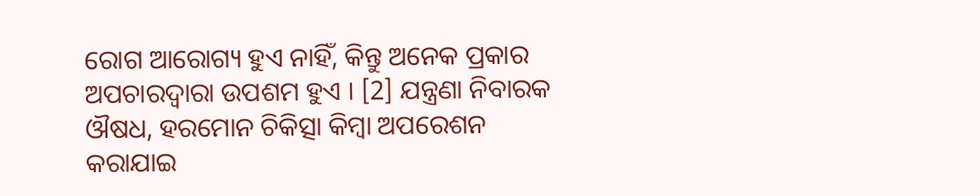ରୋଗ ଆରୋଗ୍ୟ ହୁଏ ନାହିଁ, କିନ୍ତୁ ଅନେକ ପ୍ରକାର ଅପଚାରଦ୍ୱାରା ଉପଶମ ହୁଏ । [2] ଯନ୍ତ୍ରଣା ନିବାରକ ଔଷଧ, ହରମୋନ ଚିକିତ୍ସା କିମ୍ବା ଅପରେଶନ କରାଯାଇ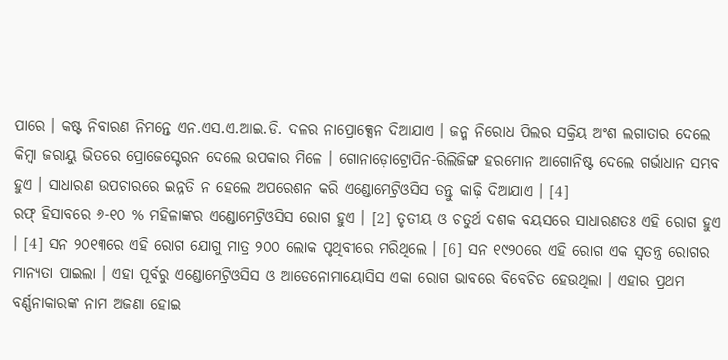ପାରେ । କଷ୍ଟ ନିବାରଣ ନିମନ୍ତେ ଏନ.ଏସ.ଏ.ଆଇ.ଡି. ଦଳର ନାପ୍ରୋକ୍ସେନ ଦିଆଯାଏ । ଜନ୍ମ ନିରୋଧ ପିଲର ସକ୍ରିୟ ଅଂଶ ଲଗାତାର ଦେଲେ କିମ୍ବା ଜରାୟୁ ଭିତରେ ପ୍ରୋଜେସ୍ଟେରନ ଦେଲେ ଉପକାର ମିଳେ । ଗୋନାଡ଼ୋଟ୍ରୋପିନ-ରିଲିଜିଙ୍ଗ ହରମୋନ ଆଗୋନିଷ୍ଟ ଦେଲେ ଗର୍ଭାଧାନ ସମ୍ଭବ ହୁଏ । ସାଧାରଣ ଉପଚାରରେ ଇନ୍ନତି ନ ହେଲେ ଅପରେଶନ କରି ଏଣ୍ଡୋମେଟ୍ରିଓସିସ ତନ୍ତୁ କାଢ଼ି ଦିଆଯାଏ । [4]
ରଫ୍ ହିସାବରେ ୬-୧୦ % ମହିଳାଙ୍କର ଏଣ୍ଡୋମେଟ୍ରିଓସିସ ରୋଗ ହୁଏ । [2] ତୃତୀୟ ଓ ଚତୁର୍ଥ ଦଶକ ବୟସରେ ସାଧାରଣତଃ ଏହି ରୋଗ ହୁଏ । [4] ସନ ୨୦୧୩ରେ ଏହି ରୋଗ ଯୋଗୁ ମାତ୍ର ୨୦୦ ଲୋକ ପୃଥିବୀରେ ମରିଥିଲେ । [6] ସନ ୧୯୨୦ରେ ଏହି ରୋଗ ଏକ ସ୍ୱତନ୍ତ୍ର ରୋଗର ମାନ୍ୟତା ପାଇଲା । ଏହା ପୂର୍ବରୁ ଏଣ୍ଡୋମେଟ୍ରିଓସିସ ଓ ଆଡେନୋମାୟୋସିସ ଏକା ରୋଗ ଭାବରେ ବିବେଚିତ ହେଉଥିଲା । ଏହାର ପ୍ରଥମ ବର୍ଣ୍ଣନାକାରଙ୍କ ନାମ ଅଜଣା ହୋଇ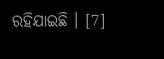ରହିଯାଇଛି । [7]